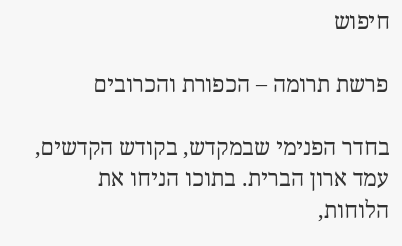חיפוש

פרשת תרומה – הכפורת והכרובים

בחדר הפנימי שבמקדש, בקודש הקדשים, עמד ארון הברית. בתוכו הניחו את הלוחות,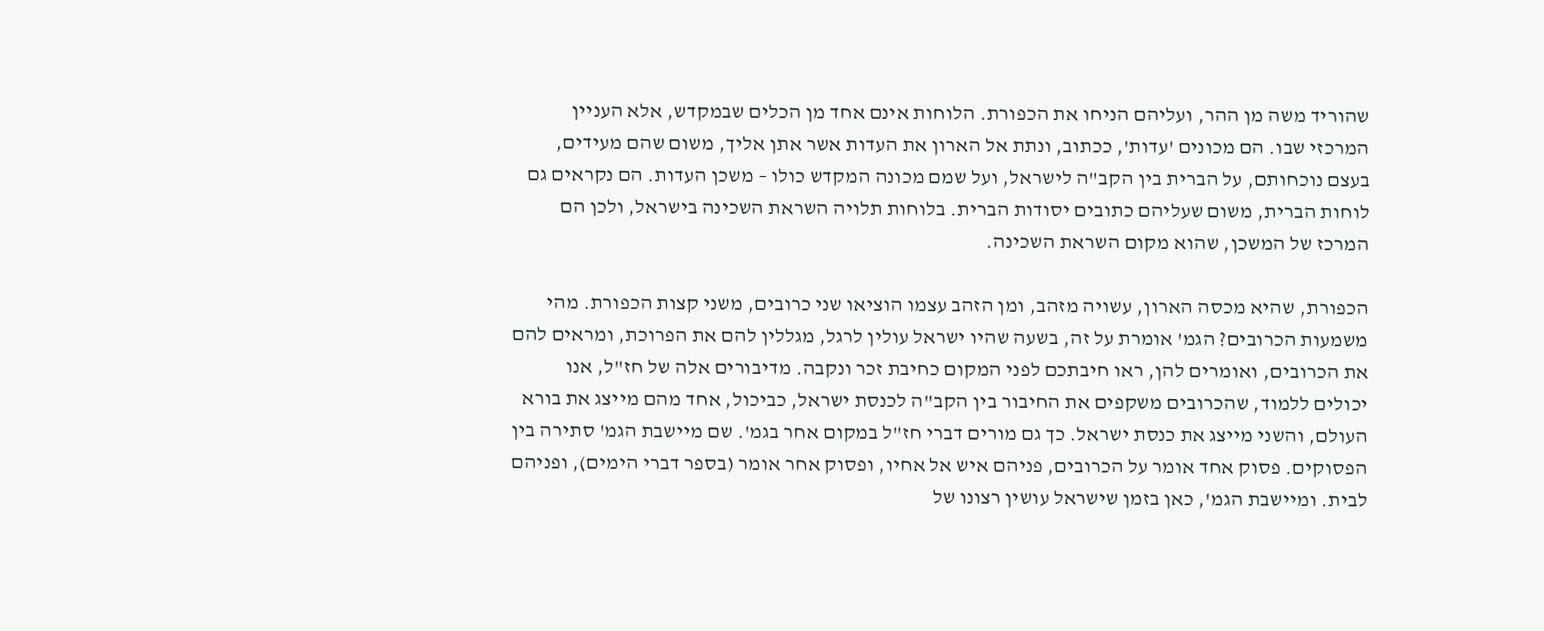שהוריד משה מן ההר, ועליהם הניחו את הכפורת. הלוחות אינם אחד מן הכלים שבמקדש, אלא העניין המרכזי שבו. הם מכונים 'עדות', ככתוב, ונתת אל הארון את העדות אשר אתן אליך, משום שהם מעידים, בעצם נוכחותם, על הברית בין הקב"ה לישראל, ועל שמם מכונה המקדש כולו – משכן העדות. הם נקראים גם לוחות הברית, משום שעליהם כתובים יסודות הברית. בלוחות תלויה השראת השכינה בישראל, ולכן הם המרכז של המשכן, שהוא מקום השראת השכינה.

הכפורת, שהיא מכסה הארון, עשויה מזהב, ומן הזהב עצמו הוציאו שני כרובים, משני קצות הכפורת. מהי משמעות הכרובים? הגמ' אומרת על זה, בשעה שהיו ישראל עולין לרגל, מגללין להם את הפרוכת, ומראים להם את הכרובים, ואומרים להן, ראו חיבתכם לפני המקום כחיבת זכר ונקבה. מדיבורים אלה של חז"ל, אנו יכולים ללמוד, שהכרובים משקפים את החיבור בין הקב"ה לכנסת ישראל, כביכול, אחד מהם מייצג את בורא העולם, והשני מייצג את כנסת ישראל. כך גם מורים דברי חז"ל במקום אחר בגמ'. שם מיישבת הגמ' סתירה בין הפסוקים. פסוק אחד אומר על הכרובים, פניהם איש אל אחיו, ופסוק אחר אומר (בספר דברי הימים), ופניהם לבית. ומיישבת הגמ', כאן בזמן שישראל עושין רצונו של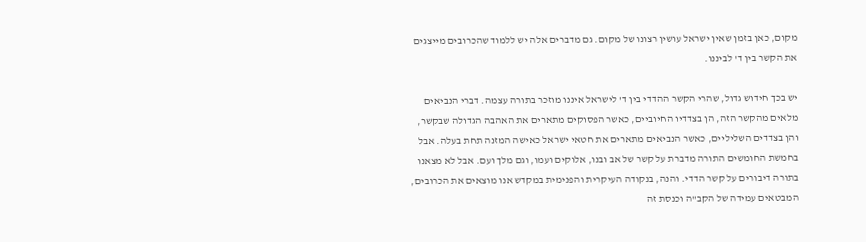מקום, כאן בזמן שאין ישראל עושין רצונו של מקום. גם מדברים אלה יש ללמוד שהכרובים מייצגים את הקשר בין ד' לביננו.

יש בכך חידוש גדול, שהרי הקשר ההדדי בין ד' לישראל איננו מוזכר בתורה עצמה. דברי הנביאים מלאים מהקשר הזה, הן בצדדיו החיוביים, כאשר הפסוקים מתארים את האהבה הגדולה שבקשר, והן בצדדים השליליים, כאשר הנביאים מתארים את חטאי ישראל כאישה המזנה תחת בעלה. אבל בחמשת החומשים התורה מדברת על קשר של אב ובנו, אלוקים ועמו, וגם מלך ועם. אבל לא מצאנו בתורה דיבורים על קשר הדדי. והנה, בנקודה העיקרית והפנימית במקדש אנו מוצאים את הכרובים, המבטאים עמידה של הקב"ה וכנסת זה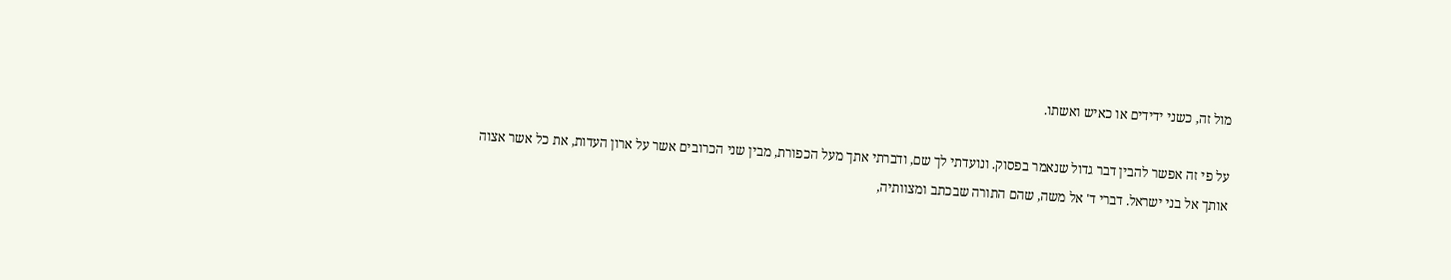מול זה, כשני ידידים או כאיש ואשתו.

על פי זה אפשר להבין דבר גדול שנאמר בפסוק. ונועדתי לך שם, ודברתי אתך מעל הכפורת, מבין שני הכרובים אשר על ארון העדות, את כל אשר אצוה אותך אל בני ישראל. דברי ד' אל משה, שהם התורה שבכתב ומצוותיה,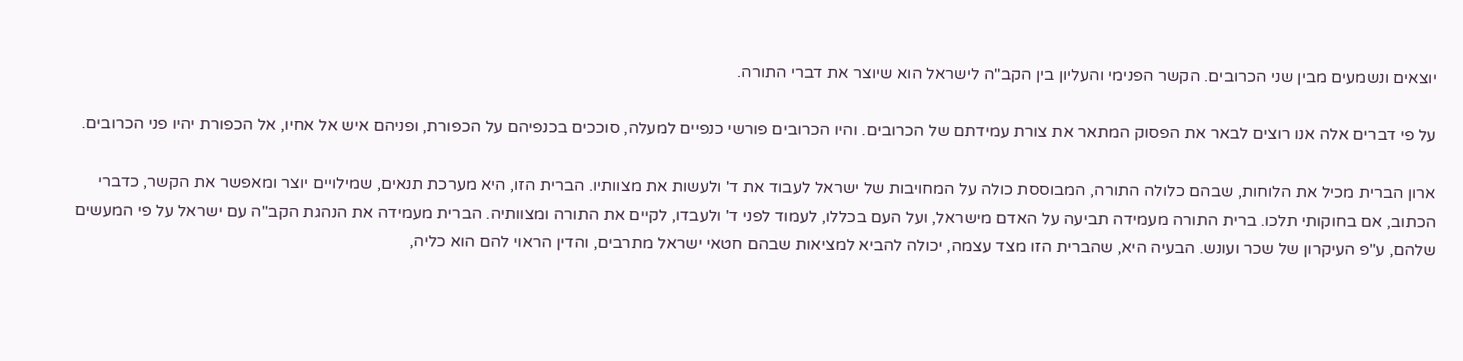יוצאים ונשמעים מבין שני הכרובים. הקשר הפנימי והעליון בין הקב"ה לישראל הוא שיוצר את דברי התורה.

על פי דברים אלה אנו רוצים לבאר את הפסוק המתאר את צורת עמידתם של הכרובים. והיו הכרובים פורשי כנפיים למעלה, סוככים בכנפיהם על הכפורת, ופניהם איש אל אחיו, אל הכפורת יהיו פני הכרובים.

ארון הברית מכיל את הלוחות, שבהם כלולה התורה, המבוססת כולה על המחויבות של ישראל לעבוד את ד' ולעשות את מצוותיו. הברית הזו, היא מערכת תנאים, שמילויים יוצר ומאפשר את הקשר, כדברי הכתוב, אם בחוקותי תלכו. ברית התורה מעמידה תביעה על האדם מישראל, ועל העם בכללו, לעמוד לפני ד' ולעבדו, לקיים את התורה ומצוותיה. הברית מעמידה את הנהגת הקב"ה עם ישראל על פי המעשים שלהם, ע"פ העיקרון של שכר ועונש. הבעיה היא, שהברית הזו מצד עצמה, יכולה להביא למציאות שבהם חטאי ישראל מתרבים, והדין הראוי להם הוא כליה,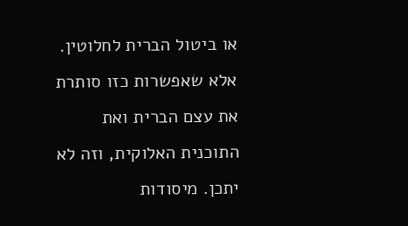או ביטול הברית לחלוטין. אלא שאפשרות כזו סותרת את עצם הברית ואת התוכנית האלוקית, וזה לא יתכן. מיסודות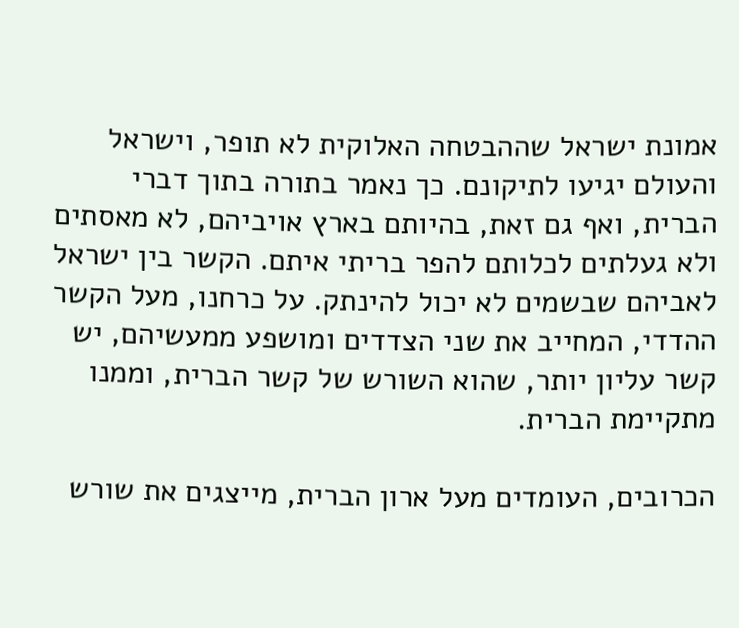אמונת ישראל שההבטחה האלוקית לא תופר, וישראל והעולם יגיעו לתיקונם. כך נאמר בתורה בתוך דברי הברית, ואף גם זאת, בהיותם בארץ אויביהם, לא מאסתים ולא געלתים לכלותם להפר בריתי איתם. הקשר בין ישראל לאביהם שבשמים לא יכול להינתק. על כרחנו, מעל הקשר ההדדי, המחייב את שני הצדדים ומושפע ממעשיהם, יש קשר עליון יותר, שהוא השורש של קשר הברית, וממנו מתקיימת הברית.

הכרובים, העומדים מעל ארון הברית, מייצגים את שורש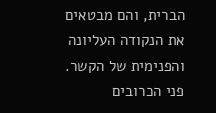הברית, והם מבטאים את הנקודה העליונה והפנימית של הקשר. פני הכרובים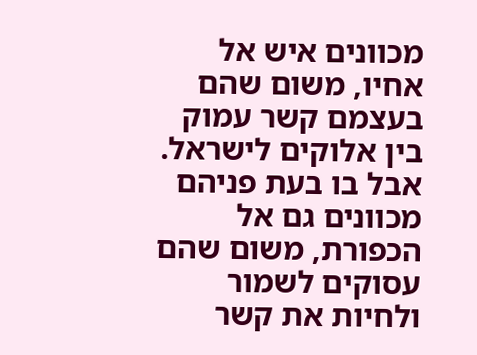מכוונים איש אל אחיו, משום שהם בעצמם קשר עמוק בין אלוקים לישראל. אבל בו בעת פניהם מכוונים גם אל הכפורת, משום שהם עסוקים לשמור ולחיות את קשר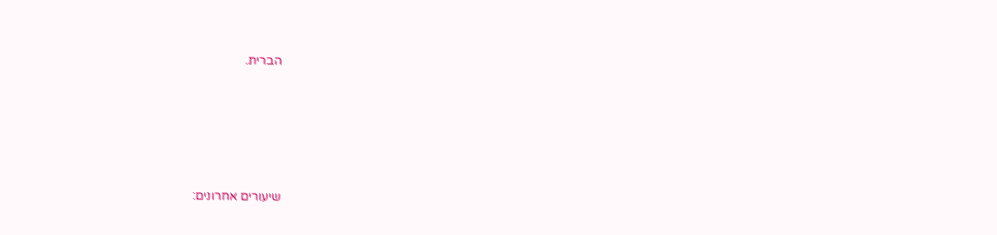הברית.





שיעורים אחרונים: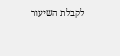לקבלת השיעור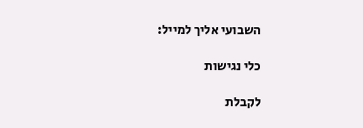השבועי אליך למייל:

כלי נגישות

לקבלת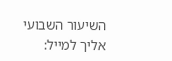השיעור השבועי אליך למייל: